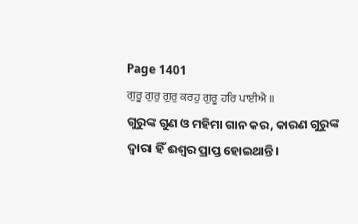Page 1401
ਗੁਰੂ ਗੁਰੁ ਗੁਰੁ ਕਰਹੁ ਗੁਰੂ ਹਰਿ ਪਾਈਐ ॥
ଗୁରୁଙ୍କ ଗୁଣ ଓ ମହିମା ଗାନ କର, କାରଣ ଗୁରୁଙ୍କ ଦ୍ଵାରା ହିଁ ଈଶ୍ଵର ପ୍ରାପ୍ତ ହୋଇଥାନ୍ତି।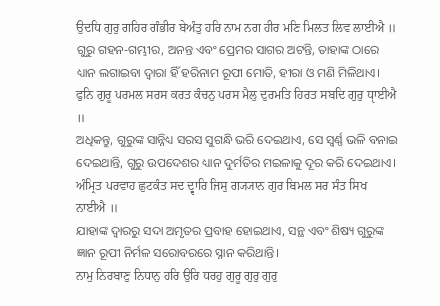ਉਦਧਿ ਗੁਰੁ ਗਹਿਰ ਗੰਭੀਰ ਬੇਅੰਤੁ ਹਰਿ ਨਾਮ ਨਗ ਹੀਰ ਮਣਿ ਮਿਲਤ ਲਿਵ ਲਾਈਐ ॥
ଗୁରୁ ଗହନ-ଗମ୍ଭୀର, ଅନନ୍ତ ଏବଂ ପ୍ରେମର ସାଗର ଅଟନ୍ତି, ତାହାଙ୍କ ଠାରେ ଧ୍ୟାନ ଲଗାଇବା ଦ୍ଵାରା ହିଁ ହରିନାମ ରୂପୀ ମୋତି, ହୀରା ଓ ମଣି ମିଳିଥାଏ।
ਫੁਨਿ ਗੁਰੂ ਪਰਮਲ ਸਰਸ ਕਰਤ ਕੰਚਨੁ ਪਰਸ ਮੈਲੁ ਦੁਰਮਤਿ ਹਿਰਤ ਸਬਦਿ ਗੁਰੁ ਧੵਾਈਐ ॥
ଅଧିକନ୍ତୁ, ଗୁରୁଙ୍କ ସାନ୍ନିଧ୍ୟ ସରସ ସୁଗନ୍ଧି ଭରି ଦେଇଥାଏ, ସେ ସ୍ଵର୍ଣ୍ଣ ଭଳି ବନାଇ ଦେଇଥାନ୍ତି, ଗୁରୁ ଉପଦେଶର ଧ୍ୟାନ ଦୁର୍ମତିର ମଇଳାକୁ ଦୂର କରି ଦେଇଥାଏ।
ਅੰਮ੍ਰਿਤ ਪਰਵਾਹ ਛੁਟਕੰਤ ਸਦ ਦ੍ਵਾਰਿ ਜਿਸੁ ਗ੍ਯ੍ਯਾਨ ਗੁਰ ਬਿਮਲ ਸਰ ਸੰਤ ਸਿਖ ਨਾਈਐ ॥
ଯାହାଙ୍କ ଦ୍ଵାରରୁ ସଦା ଅମୃତର ପ୍ରବାହ ହୋଇଥାଏ, ସନ୍ଥ ଏବଂ ଶିଷ୍ୟ ଗୁରୁଙ୍କ ଜ୍ଞାନ ରୂପୀ ନିର୍ମଳ ସରୋବରରେ ସ୍ନାନ କରିଥାନ୍ତି।
ਨਾਮੁ ਨਿਰਬਾਣੁ ਨਿਧਾਨੁ ਹਰਿ ਉਰਿ ਧਰਹੁ ਗੁਰੂ ਗੁਰੁ ਗੁਰੁ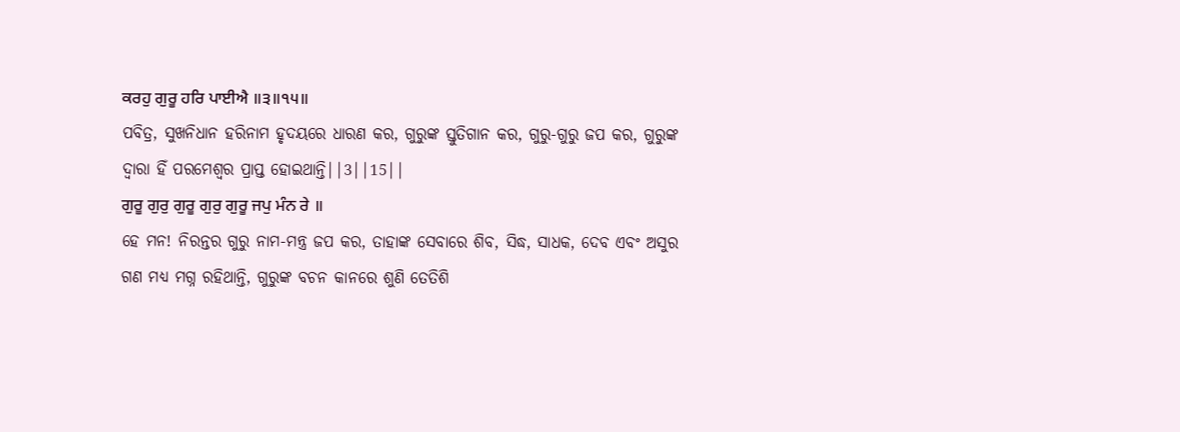ਕਰਹੁ ਗੁਰੂ ਹਰਿ ਪਾਈਐ ॥੩॥੧੫॥
ପବିତ୍ର, ସୁଖନିଧାନ ହରିନାମ ହୃଦୟରେ ଧାରଣ କର, ଗୁରୁଙ୍କ ସ୍ତୁତିଗାନ କର, ଗୁରୁ-ଗୁରୁ ଜପ କର, ଗୁରୁଙ୍କ ଦ୍ଵାରା ହିଁ ପରମେଶ୍ଵର ପ୍ରାପ୍ତ ହୋଇଥାନ୍ତି||3||15||
ਗੁਰੂ ਗੁਰੁ ਗੁਰੂ ਗੁਰੁ ਗੁਰੂ ਜਪੁ ਮੰਨ ਰੇ ॥
ହେ ମନ! ନିରନ୍ତର ଗୁରୁ ନାମ-ମନ୍ତ୍ର ଜପ କର, ତାହାଙ୍କ ସେବାରେ ଶିବ, ସିଦ୍ଧ, ସାଧକ, ଦେବ ଏବଂ ଅସୁର ଗଣ ମଧ୍ୟ ମଗ୍ନ ରହିଥାନ୍ତି, ଗୁରୁଙ୍କ ବଚନ କାନରେ ଶୁଣି ତେତିଶି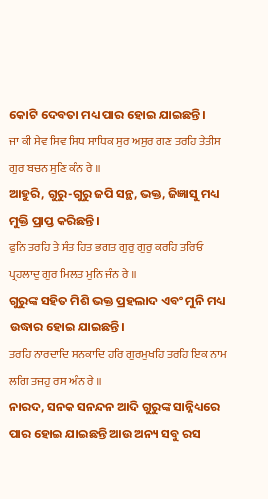କୋଟି ଦେବତା ମଧ୍ୟ ପାର ହୋଇ ଯାଇଛନ୍ତି।
ਜਾ ਕੀ ਸੇਵ ਸਿਵ ਸਿਧ ਸਾਧਿਕ ਸੁਰ ਅਸੁਰ ਗਣ ਤਰਹਿ ਤੇਤੀਸ ਗੁਰ ਬਚਨ ਸੁਣਿ ਕੰਨ ਰੇ ॥
ଆହୁରି, ଗୁରୁ-ଗୁରୁ ଜପି ସନ୍ଥ, ଭକ୍ତ, ଜିଜ୍ଞାସୁ ମଧ୍ୟ ମୁକ୍ତି ପ୍ରାପ୍ତ କରିଛନ୍ତି।
ਫੁਨਿ ਤਰਹਿ ਤੇ ਸੰਤ ਹਿਤ ਭਗਤ ਗੁਰੁ ਗੁਰੁ ਕਰਹਿ ਤਰਿਓ ਪ੍ਰਹਲਾਦੁ ਗੁਰ ਮਿਲਤ ਮੁਨਿ ਜੰਨ ਰੇ ॥
ଗୁରୁଙ୍କ ସହିତ ମିଶି ଭକ୍ତ ପ୍ରହଲାଦ ଏବଂ ମୁନି ମଧ୍ୟ ଉଦ୍ଧାର ହୋଇ ଯାଇଛନ୍ତି।
ਤਰਹਿ ਨਾਰਦਾਦਿ ਸਨਕਾਦਿ ਹਰਿ ਗੁਰਮੁਖਹਿ ਤਰਹਿ ਇਕ ਨਾਮ ਲਗਿ ਤਜਹੁ ਰਸ ਅੰਨ ਰੇ ॥
ନାରଦ, ସନକ ସନନ୍ଦନ ଆଦି ଗୁରୁଙ୍କ ସାନ୍ନିଧ୍ୟରେ ପାର ହୋଇ ଯାଇଛନ୍ତି ଆଉ ଅନ୍ୟ ସବୁ ରସ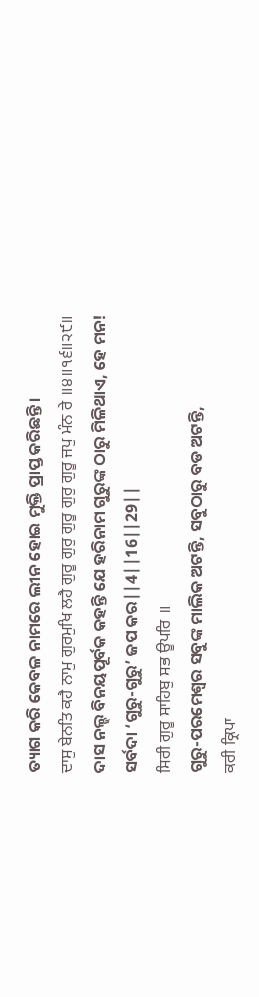ତ୍ୟାଗ କରି କେବଳ ନାମରେ ଲୀନ ହୋଇ ମୁକ୍ତି ପ୍ରାପ୍ତ କରିଛନ୍ତି।
ਦਾਸੁ ਬੇਨਤਿ ਕਹੈ ਨਾਮੁ ਗੁਰਮੁਖਿ ਲਹੈ ਗੁਰੂ ਗੁਰੁ ਗੁਰੂ ਗੁਰੁ ਗੁਰੂ ਜਪੁ ਮੰਨ ਰੇ ॥੪॥੧੬॥੨੯॥
ଦାସ ନଲ୍ହ ବିନୟପୂର୍ବକ କହନ୍ତି ଯେ ହରିନାମ ଗୁରୁଙ୍କ ଠାରୁ ମିଳିଥାଏ, ହେ ମନ! ସର୍ବଦା ‘ଗୁରୁ-ଗୁରୁ’ ଜପ କର||4||16||29||
ਸਿਰੀ ਗੁਰੂ ਸਾਹਿਬੁ ਸਭ ਊਪਰਿ ॥
ଗୁରୁ-ପରମେଶ୍ଵର ସବୁଙ୍କ ମାଲିକ ଅଟନ୍ତି, ସବୁଠାରୁ ବଡ ଅଟନ୍ତି,
ਕਰੀ ਕ੍ਰਿਪਾ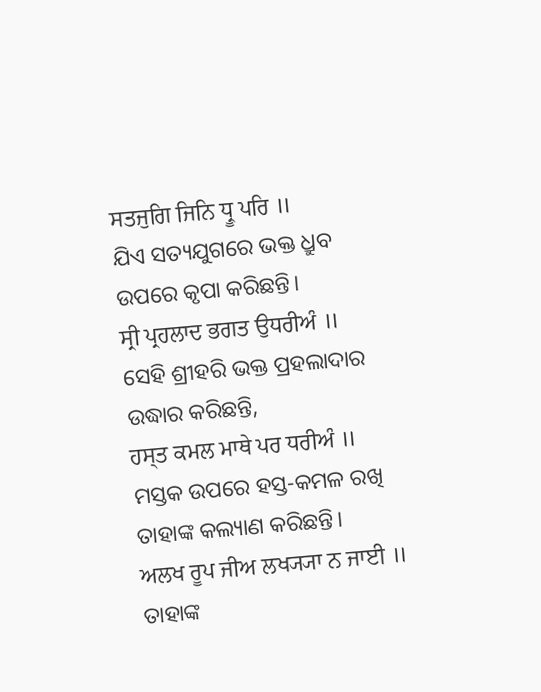ਸਤਜੁਗਿ ਜਿਨਿ ਧ੍ਰੂ ਪਰਿ ॥
ଯିଏ ସତ୍ୟଯୁଗରେ ଭକ୍ତ ଧ୍ରୁବ ଉପରେ କୃପା କରିଛନ୍ତି।
ਸ੍ਰੀ ਪ੍ਰਹਲਾਦ ਭਗਤ ਉਧਰੀਅੰ ॥
ସେହି ଶ୍ରୀହରି ଭକ୍ତ ପ୍ରହଲାଦାର ଉଦ୍ଧାର କରିଛନ୍ତି,
ਹਸ੍ਤ ਕਮਲ ਮਾਥੇ ਪਰ ਧਰੀਅੰ ॥
ମସ୍ତକ ଉପରେ ହସ୍ତ-କମଳ ରଖି ତାହାଙ୍କ କଲ୍ୟାଣ କରିଛନ୍ତି।
ਅਲਖ ਰੂਪ ਜੀਅ ਲਖ੍ਯ੍ਯਾ ਨ ਜਾਈ ॥
ତାହାଙ୍କ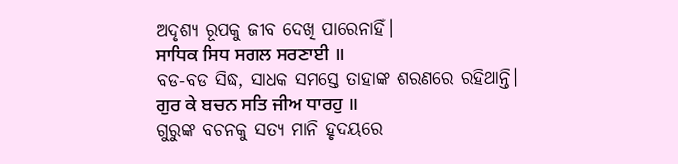ଅଦୃଶ୍ୟ ରୂପକୁ ଜୀବ ଦେଖି ପାରେନାହିଁ।
ਸਾਧਿਕ ਸਿਧ ਸਗਲ ਸਰਣਾਈ ॥
ବଡ-ବଡ ସିଦ୍ଧ, ସାଧକ ସମସ୍ତେ ତାହାଙ୍କ ଶରଣରେ ରହିଥାନ୍ତି।
ਗੁਰ ਕੇ ਬਚਨ ਸਤਿ ਜੀਅ ਧਾਰਹੁ ॥
ଗୁରୁଙ୍କ ବଚନକୁ ସତ୍ୟ ମାନି ହୃଦୟରେ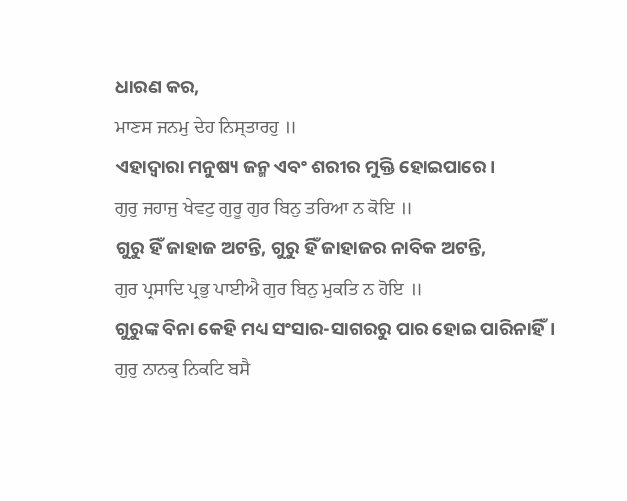ଧାରଣ କର,
ਮਾਣਸ ਜਨਮੁ ਦੇਹ ਨਿਸ੍ਤਾਰਹੁ ॥
ଏହାଦ୍ୱାରା ମନୁଷ୍ୟ ଜନ୍ମ ଏବଂ ଶରୀର ମୁକ୍ତି ହୋଇପାରେ।
ਗੁਰੁ ਜਹਾਜੁ ਖੇਵਟੁ ਗੁਰੂ ਗੁਰ ਬਿਨੁ ਤਰਿਆ ਨ ਕੋਇ ॥
ଗୁରୁ ହିଁ ଜାହାଜ ଅଟନ୍ତି, ଗୁରୁ ହିଁ ଜାହାଜର ନାବିକ ଅଟନ୍ତି,
ਗੁਰ ਪ੍ਰਸਾਦਿ ਪ੍ਰਭੁ ਪਾਈਐ ਗੁਰ ਬਿਨੁ ਮੁਕਤਿ ਨ ਹੋਇ ॥
ଗୁରୁଙ୍କ ବିନା କେହି ମଧ୍ୟ ସଂସାର-ସାଗରରୁ ପାର ହୋଇ ପାରିନାହିଁ।
ਗੁਰੁ ਨਾਨਕੁ ਨਿਕਟਿ ਬਸੈ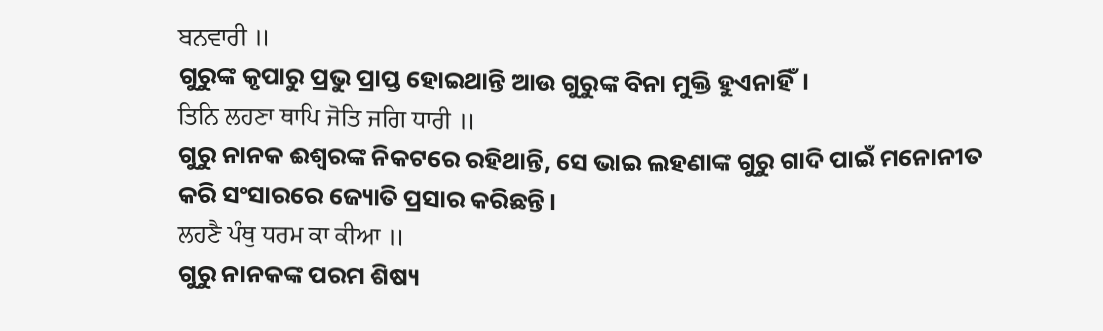ਬਨਵਾਰੀ ॥
ଗୁରୁଙ୍କ କୃପାରୁ ପ୍ରଭୁ ପ୍ରାପ୍ତ ହୋଇଥାନ୍ତି ଆଉ ଗୁରୁଙ୍କ ବିନା ମୁକ୍ତି ହୁଏନାହିଁ।
ਤਿਨਿ ਲਹਣਾ ਥਾਪਿ ਜੋਤਿ ਜਗਿ ਧਾਰੀ ॥
ଗୁରୁ ନାନକ ଈଶ୍ବରଙ୍କ ନିକଟରେ ରହିଥାନ୍ତି, ସେ ଭାଇ ଲହଣାଙ୍କ ଗୁରୁ ଗାଦି ପାଇଁ ମନୋନୀତ କରି ସଂସାରରେ ଜ୍ୟୋତି ପ୍ରସାର କରିଛନ୍ତି।
ਲਹਣੈ ਪੰਥੁ ਧਰਮ ਕਾ ਕੀਆ ॥
ଗୁରୁ ନାନକଙ୍କ ପରମ ଶିଷ୍ୟ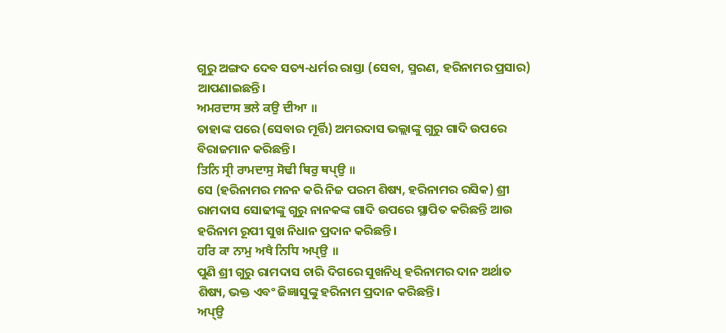ଗୁରୁ ଅଙ୍ଗଦ ଦେବ ସତ୍ୟ-ଧର୍ମର ରାସ୍ତା (ସେବା, ସ୍ମରଣ, ହରିନାମର ପ୍ରସାର) ଆପଣାଇଛନ୍ତି।
ਅਮਰਦਾਸ ਭਲੇ ਕਉ ਦੀਆ ॥
ତାହାଙ୍କ ପରେ (ସେବାର ମୂର୍ତ୍ତି) ଅମରଦାସ ଭଲ୍ଲାଙ୍କୁ ଗୁରୁ ଗାଦି ଉପରେ ବିରାଜମାନ କରିଛନ୍ତି।
ਤਿਨਿ ਸ੍ਰੀ ਰਾਮਦਾਸੁ ਸੋਢੀ ਥਿਰੁ ਥਪ੍ਉ ॥
ସେ (ହରିନାମର ମନନ କରି ନିଜ ପରମ ଶିଷ୍ୟ, ହରିନାମର ରସିକ) ଶ୍ରୀ ରାମଦାସ ସୋଢୀଙ୍କୁ ଗୁରୁ ନାନକଙ୍କ ଗାଦି ଉପରେ ସ୍ଥାପିତ କରିଛନ୍ତି ଆଉ ହରିନାମ ରୂପୀ ସୁଖ ନିଧାନ ପ୍ରଦାନ କରିଛନ୍ତି।
ਹਰਿ ਕਾ ਨਾਮੁ ਅਖੈ ਨਿਧਿ ਅਪ੍ਉ ॥
ପୁଣି ଶ୍ରୀ ଗୁରୁ ରାମଦାସ ଚାରି ଦିଗରେ ସୁଖନିଧି ହରିନାମର ଦାନ ଅର୍ଥାତ ଶିଷ୍ୟ, ଭକ୍ତ ଏବଂ ଜିଜ୍ଞାସୁଙ୍କୁ ହରିନାମ ପ୍ରଦାନ କରିଛନ୍ତି।
ਅਪ੍ਉ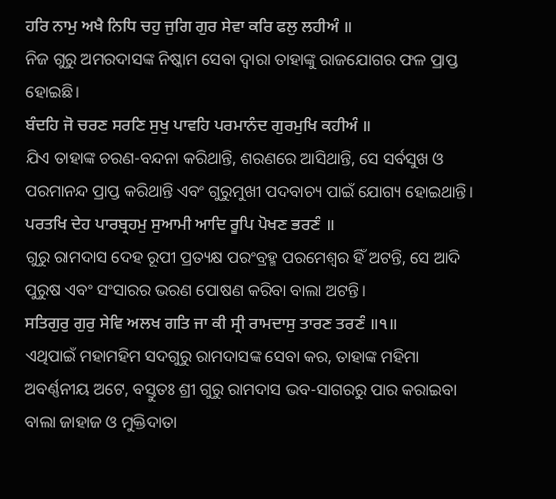ਹਰਿ ਨਾਮੁ ਅਖੈ ਨਿਧਿ ਚਹੁ ਜੁਗਿ ਗੁਰ ਸੇਵਾ ਕਰਿ ਫਲੁ ਲਹੀਅੰ ॥
ନିଜ ଗୁରୁ ଅମରଦାସଙ୍କ ନିଷ୍କାମ ସେବା ଦ୍ଵାରା ତାହାଙ୍କୁ ରାଜଯୋଗର ଫଳ ପ୍ରାପ୍ତ ହୋଇଛି।
ਬੰਦਹਿ ਜੋ ਚਰਣ ਸਰਣਿ ਸੁਖੁ ਪਾਵਹਿ ਪਰਮਾਨੰਦ ਗੁਰਮੁਖਿ ਕਹੀਅੰ ॥
ଯିଏ ତାହାଙ୍କ ଚରଣ-ବନ୍ଦନା କରିଥାନ୍ତି, ଶରଣରେ ଆସିଥାନ୍ତି, ସେ ସର୍ବସୁଖ ଓ ପରମାନନ୍ଦ ପ୍ରାପ୍ତ କରିଥାନ୍ତି ଏବଂ ଗୁରୁମୁଖୀ ପଦବାଚ୍ୟ ପାଇଁ ଯୋଗ୍ୟ ହୋଇଥାନ୍ତି।
ਪਰਤਖਿ ਦੇਹ ਪਾਰਬ੍ਰਹਮੁ ਸੁਆਮੀ ਆਦਿ ਰੂਪਿ ਪੋਖਣ ਭਰਣੰ ॥
ଗୁରୁ ରାମଦାସ ଦେହ ରୂପୀ ପ୍ରତ୍ୟକ୍ଷ ପରଂବ୍ରହ୍ମ ପରମେଶ୍ଵର ହିଁ ଅଟନ୍ତି, ସେ ଆଦି ପୁରୁଷ ଏବଂ ସଂସାରର ଭରଣ ପୋଷଣ କରିବା ବାଲା ଅଟନ୍ତି।
ਸਤਿਗੁਰੁ ਗੁਰੁ ਸੇਵਿ ਅਲਖ ਗਤਿ ਜਾ ਕੀ ਸ੍ਰੀ ਰਾਮਦਾਸੁ ਤਾਰਣ ਤਰਣੰ ॥੧॥
ଏଥିପାଇଁ ମହାମହିମ ସଦଗୁରୁ ରାମଦାସଙ୍କ ସେବା କର, ତାହାଙ୍କ ମହିମା ଅବର୍ଣ୍ଣନୀୟ ଅଟେ, ବସ୍ତୁତଃ ଶ୍ରୀ ଗୁରୁ ରାମଦାସ ଭବ-ସାଗରରୁ ପାର କରାଇବା ବାଲା ଜାହାଜ ଓ ମୁକ୍ତିଦାତା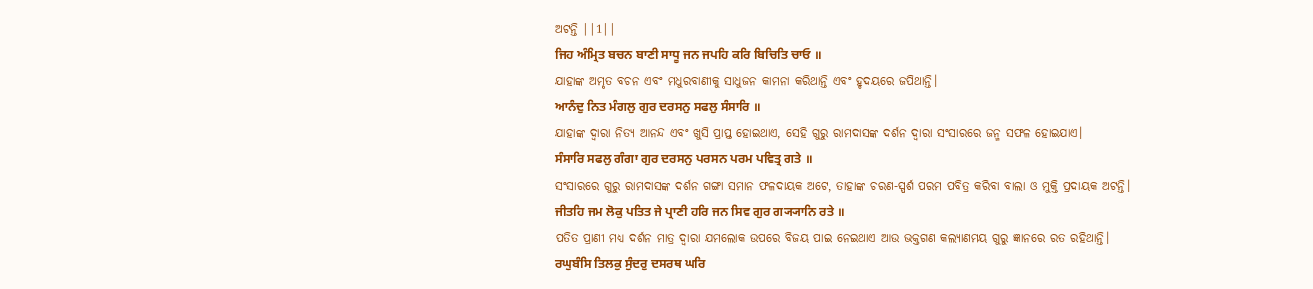ଅଟନ୍ତି ||1||
ਜਿਹ ਅੰਮ੍ਰਿਤ ਬਚਨ ਬਾਣੀ ਸਾਧੂ ਜਨ ਜਪਹਿ ਕਰਿ ਬਿਚਿਤਿ ਚਾਓ ॥
ଯାହାଙ୍କ ଅମୃତ ବଚନ ଏବଂ ମଧୁରବାଣୀକୁ ସାଧୁଜନ କାମନା କରିଥାନ୍ତି ଏବଂ ହୃଦୟରେ ଜପିଥାନ୍ତି।
ਆਨੰਦੁ ਨਿਤ ਮੰਗਲੁ ਗੁਰ ਦਰਸਨੁ ਸਫਲੁ ਸੰਸਾਰਿ ॥
ଯାହାଙ୍କ ଦ୍ଵାରା ନିତ୍ୟ ଆନନ୍ଦ ଏବଂ ଖୁସି ପ୍ରାପ୍ତ ହୋଇଥାଏ, ସେହି ଗୁରୁ ରାମଦାସଙ୍କ ଦର୍ଶନ ଦ୍ଵାରା ସଂସାରରେ ଜନ୍ମ ସଫଳ ହୋଇଯାଏ।
ਸੰਸਾਰਿ ਸਫਲੁ ਗੰਗਾ ਗੁਰ ਦਰਸਨੁ ਪਰਸਨ ਪਰਮ ਪਵਿਤ੍ਰ ਗਤੇ ॥
ସଂସାରରେ ଗୁରୁ ରାମଦାସଙ୍କ ଦର୍ଶନ ଗଙ୍ଗା ସମାନ ଫଳଦାୟକ ଅଟେ, ତାହାଙ୍କ ଚରଣ-ସ୍ପର୍ଶ ପରମ ପବିତ୍ର କରିବା ବାଲା ଓ ମୁକ୍ତି ପ୍ରଦାୟକ ଅଟନ୍ତି।
ਜੀਤਹਿ ਜਮ ਲੋਕੁ ਪਤਿਤ ਜੇ ਪ੍ਰਾਣੀ ਹਰਿ ਜਨ ਸਿਵ ਗੁਰ ਗ੍ਯ੍ਯਾਨਿ ਰਤੇ ॥
ପତିତ ପ୍ରାଣୀ ମଧ୍ୟ ଦର୍ଶନ ମାତ୍ର ଦ୍ଵାରା ଯମଲୋକ ଉପରେ ବିଜୟ ପାଇ ନେଇଥାଏ ଆଉ ଭକ୍ତଗଣ କଲ୍ୟାଣମୟ ଗୁରୁ ଜ୍ଞାନରେ ରତ ରହିଥାନ୍ତି।
ਰਘੁਬੰਸਿ ਤਿਲਕੁ ਸੁੰਦਰੁ ਦਸਰਥ ਘਰਿ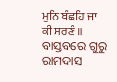ਮੁਨਿ ਬੰਛਹਿ ਜਾ ਕੀ ਸਰਣੰ ॥
ବାସ୍ତବରେ ଗୁରୁ ରାମଦାସ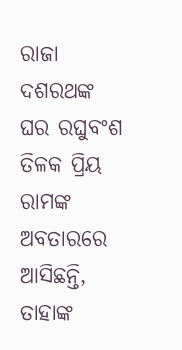ରାଜା ଦଶରଥଙ୍କ ଘର ରଘୁବଂଶ ତିଳକ ପ୍ରିୟ ରାମଙ୍କ ଅବତାରରେ ଆସିଛନ୍ତି, ତାହାଙ୍କ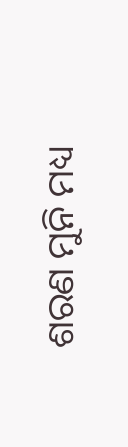ଶରଣ ମୁନି ମଧ୍ୟ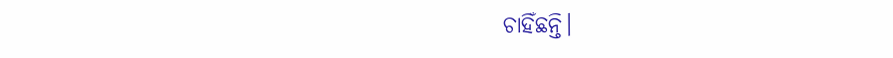ଚାହିଁଛନ୍ତି।